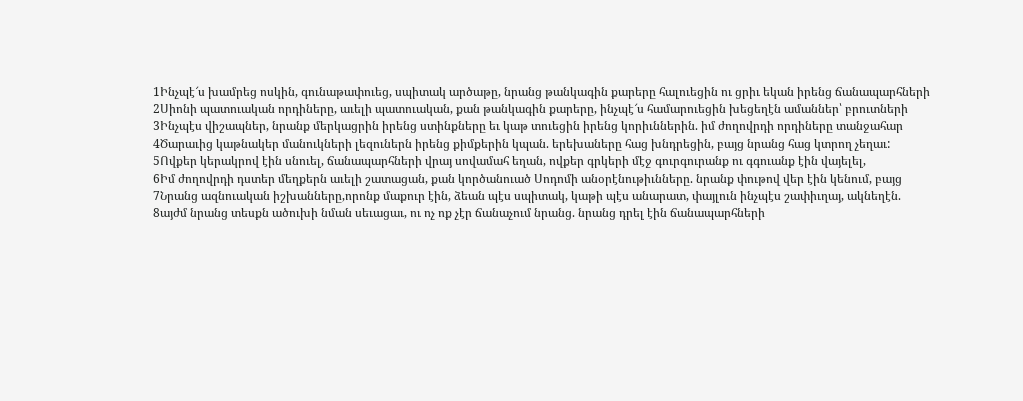1Ինչպէ՜ս խամրեց ոսկին, գունաթափուեց, սպիտակ արծաթը, նրանց թանկագին քարերը հալուեցին ու ցրիւ եկան իրենց ճանապարհների
2Սիոնի պատուական որդիները, աւելի պատուական, քան թանկագին քարերը, ինչպէ՜ս համարուեցին խեցեղէն ամաններ՝ բրուտների
3Ինչպէս վիշապներ, նրանք մերկացրին իրենց ստինքները եւ կաթ տուեցին իրենց կորիւններին. իմ ժողովրդի որդիները տանջահար
4Ծարաւից կաթնակեր մանուկների լեզուներն իրենց քիմքերին կպան. երեխաները հաց խնդրեցին, բայց նրանց հաց կտրող չեղաւ:
5Ովքեր կերակրով էին սնուել, ճանապարհների վրայ սովամահ եղան, ովքեր գրկերի մէջ գուրգուրանք ու գգուանք էին վայելել,
6Իմ ժողովրդի դստեր մեղքերն աւելի շատացան, քան կործանուած Սոդոմի անօրէնութիւնները. նրանք փութով վեր էին կենում, բայց
7Նրանց ազնուական իշխանները,որոնք մաքուր էին, ձեան պէս սպիտակ, կաթի պէս անարատ, փայլուն ինչպէս շափիւղայ, ակնեղէն.
8այժմ նրանց տեսքն ածուխի նման սեւացաւ, ու ոչ ոք չէր ճանաչում նրանց. նրանց դրել էին ճանապարհների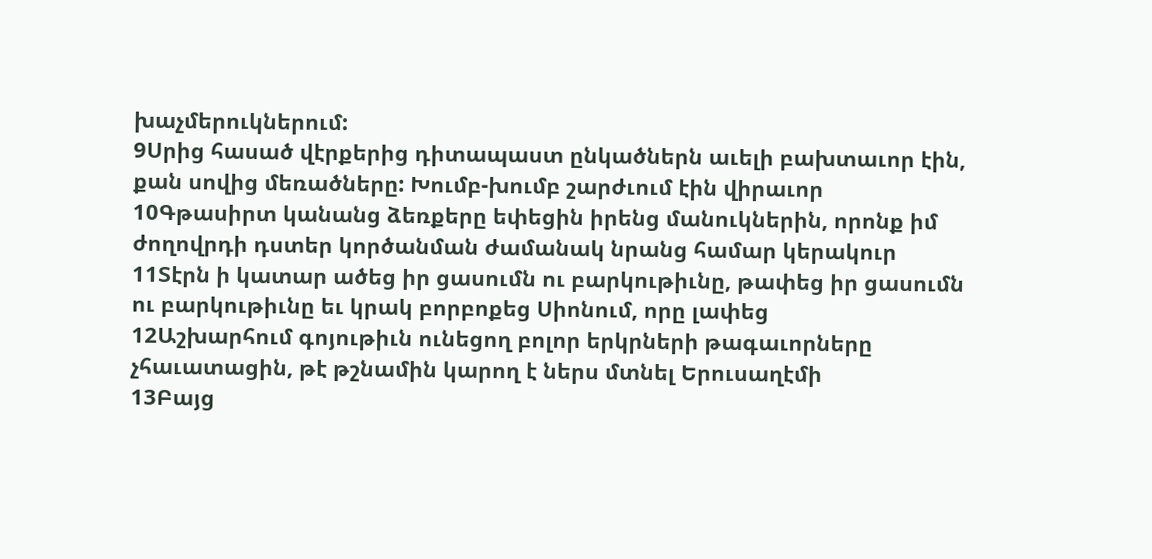խաչմերուկներում:
9Սրից հասած վէրքերից դիտապաստ ընկածներն աւելի բախտաւոր էին, քան սովից մեռածները: Խումբ-խումբ շարժւում էին վիրաւոր
10Գթասիրտ կանանց ձեռքերը եփեցին իրենց մանուկներին, որոնք իմ ժողովրդի դստեր կործանման ժամանակ նրանց համար կերակուր
11Տէրն ի կատար ածեց իր ցասումն ու բարկութիւնը, թափեց իր ցասումն ու բարկութիւնը եւ կրակ բորբոքեց Սիոնում, որը լափեց
12Աշխարհում գոյութիւն ունեցող բոլոր երկրների թագաւորները չհաւատացին, թէ թշնամին կարող է ներս մտնել Երուսաղէմի
13Բայց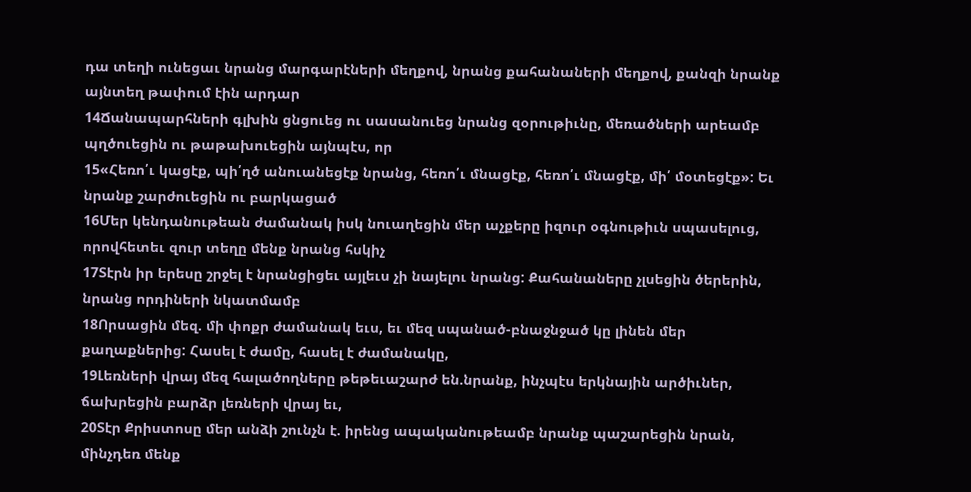դա տեղի ունեցաւ նրանց մարգարէների մեղքով, նրանց քահանաների մեղքով, քանզի նրանք այնտեղ թափում էին արդար
14Ճանապարհների գլխին ցնցուեց ու սասանուեց նրանց զօրութիւնը, մեռածների արեամբ պղծուեցին ու թաթախուեցին այնպէս, որ
15«Հեռո՛ւ կացէք, պի՛ղծ անուանեցէք նրանց, հեռո՛ւ մնացէք, հեռո՛ւ մնացէք, մի՛ մօտեցէք»: Եւ նրանք շարժուեցին ու բարկացած
16Մեր կենդանութեան ժամանակ իսկ նուաղեցին մեր աչքերը իզուր օգնութիւն սպասելուց, որովհետեւ զուր տեղը մենք նրանց հսկիչ
17Տէրն իր երեսը շրջել է նրանցիցեւ այլեւս չի նայելու նրանց: Քահանաները չլսեցին ծերերին, նրանց որդիների նկատմամբ
18Որսացին մեզ. մի փոքր ժամանակ եւս, եւ մեզ սպանած-բնաջնջած կը լինեն մեր քաղաքներից: Հասել է ժամը, հասել է ժամանակը,
19Լեռների վրայ մեզ հալածողները թեթեւաշարժ են.նրանք, ինչպէս երկնային արծիւներ, ճախրեցին բարձր լեռների վրայ եւ,
20Տէր Քրիստոսը մեր անձի շունչն է. իրենց ապականութեամբ նրանք պաշարեցին նրան, մինչդեռ մենք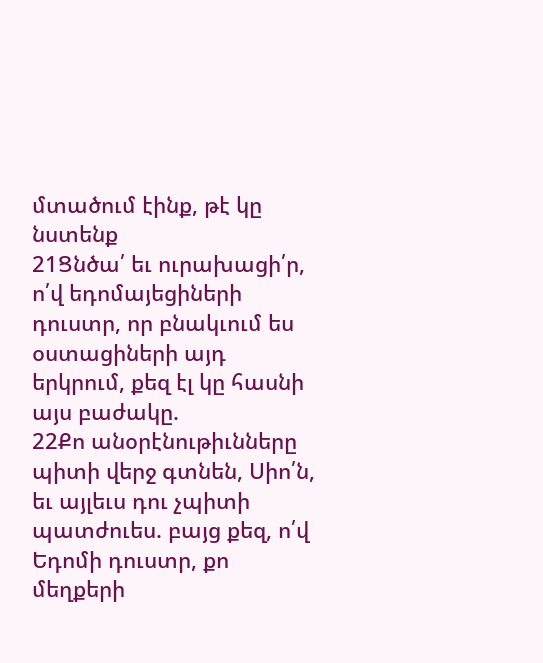մտածում էինք, թէ կը նստենք
21Ցնծա՛ եւ ուրախացի՛ր, ո՛վ եդոմայեցիների դուստր, որ բնակւում ես օստացիների այդ երկրում, քեզ էլ կը հասնի այս բաժակը.
22Քո անօրէնութիւնները պիտի վերջ գտնեն, Սիո՛ն, եւ այլեւս դու չպիտի պատժուես. բայց քեզ, ո՛վ Եդոմի դուստր, քո մեղքերի